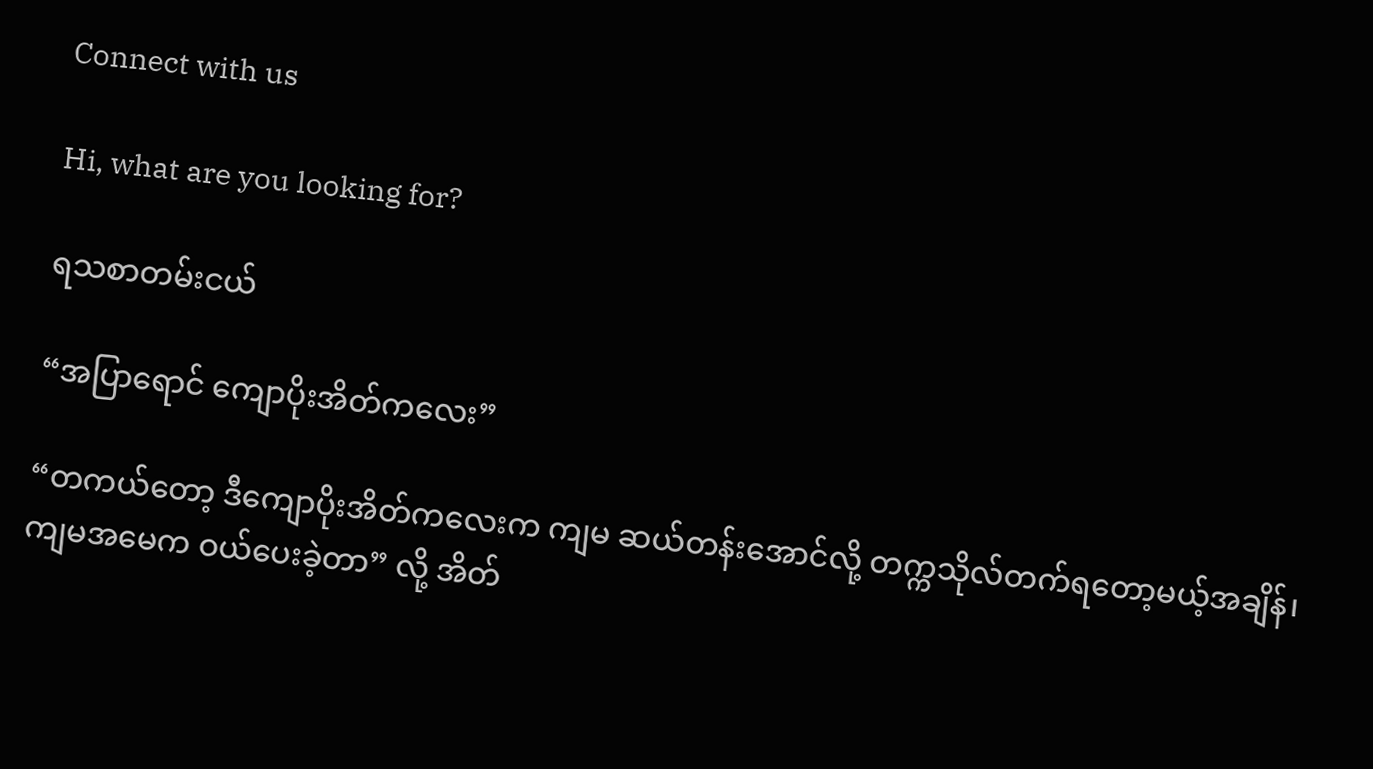Connect with us

Hi, what are you looking for?

ရသစာတမ်းငယ်

“အပြာရောင် ကျောပိုးအိတ်ကလေး”

“တကယ်တော့ ဒီကျောပိုးအိတ်ကလေးက ကျမ ဆယ်တန်းအောင်လို့ တက္ကသိုလ်တက်ရတော့မယ့်အချိန်၊ ကျမအမေက ဝယ်ပေးခဲ့တာ” လို့ အိတ်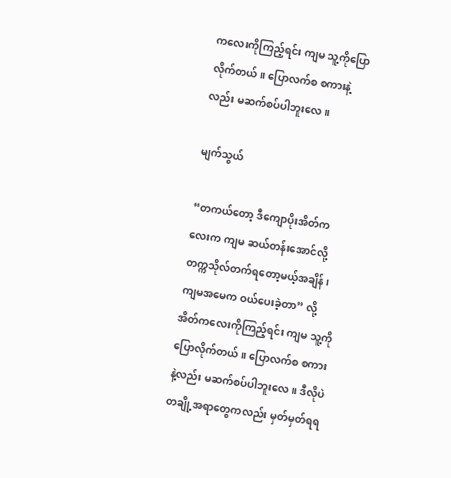ကလေးကိုကြည့်ရင်း ကျမ သူ့ကိုပြောလိုက်တယ်။ ပြောလက်စ စကားနဲ့လည်း မဆက်စပ်ပါဘူးလေ။

မျက်သွယ်

“တကယ်တော့ ဒီကျောပိုးအိတ်ကလေးက ကျမ ဆယ်တန်းအောင်လို့ တက္ကသိုလ်တက်ရတော့မယ့်အချိန်၊ ကျမအမေက ဝယ်ပေးခဲ့တာ” လို့ အိတ်ကလေးကိုကြည့်ရင်း ကျမ သူ့ကိုပြောလိုက်တယ်။ ပြောလက်စ စကားနဲ့လည်း မဆက်စပ်ပါဘူးလေ။ ဒီလိုပဲ တချို့အရာတွေကလည်း မှတ်မှတ်ရရ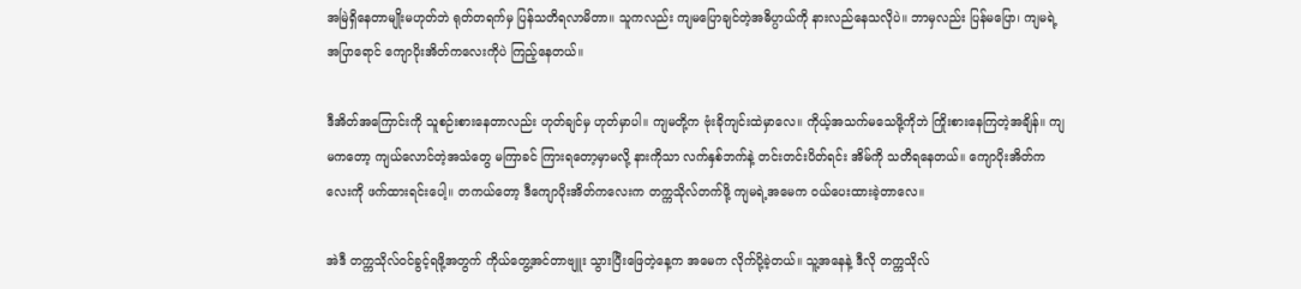အမြဲရှိနေတာမျိုးမဟုတ်ဘဲ ရုတ်တရက်မှ ပြန်သတိရလာမိတာ။ သူကလည်း ကျမပြောချင်တဲ့အဓိပ္ပာယ်ကို နားလည်နေသလိုပဲ။ ဘာမှလည်း ပြန်မပြော၊ ကျမရဲ့ အပြာရောင် ကျောပိုးအိတ်ကလေးကိုပဲ ကြည့်နေတယ်။

ဒီအိတ်အကြောင်းကို သူစဉ်းစားနေတာလည်း ဟုတ်ချင်မှ ဟုတ်မှာပါ။ ကျမတို့က ဗုံးခိုကျင်းထဲမှာလေ။ ကိုယ့်အသက်မသေဖို့ကိုဘဲ ကြိုးစားနေကြတဲ့အချိန်။ ကျမကတော့ ကျယ်လောင်တဲ့အသံတွေ မကြာခင် ကြားရတော့မှာမလို့ နားကိုသာ လက်နှစ်ဘက်နဲ့ တင်းတင်းပိတ်ရင်း အိမ်ကို သတိရနေတယ်။ ကျောပိုးအိတ်ကလေးကို ဖက်ထားရင်းပေါ့။ တကယ်တော့ ဒီကျောပိုးအိတ်ကလေးက တက္ကသိုလ်တက်ဖို့ ကျမရဲ့အမေက ဝယ်ပေးထားခဲ့တာလေ။

အဲဒီ တက္ကသိုလ်ဝင်ခွင့်ရဖို့အတွက် ကိုယ်တွေ့အင်တာဗျူး သွားပြီးဖြေတဲ့နေ့က အမေက လိုက်ပို့ခဲ့တယ်။ သူ့အနေနဲ့ ဒီလို တက္ကသိုလ်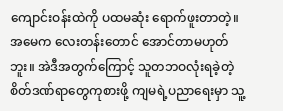ကျောင်းဝန်းထဲကို ပထမဆုံး ရောက်ဖူးတာတဲ့။ အမေက လေးတန်းတောင် အောင်တာမဟုတ်ဘူး။ အဲဒီအတွက်ကြောင့် သူတဘဝလုံးရခဲ့တဲ့ စိတ်ဒဏ်ရာတွေကုစားဖို့ ကျမရဲ့ပညာရေးမှာ သူ့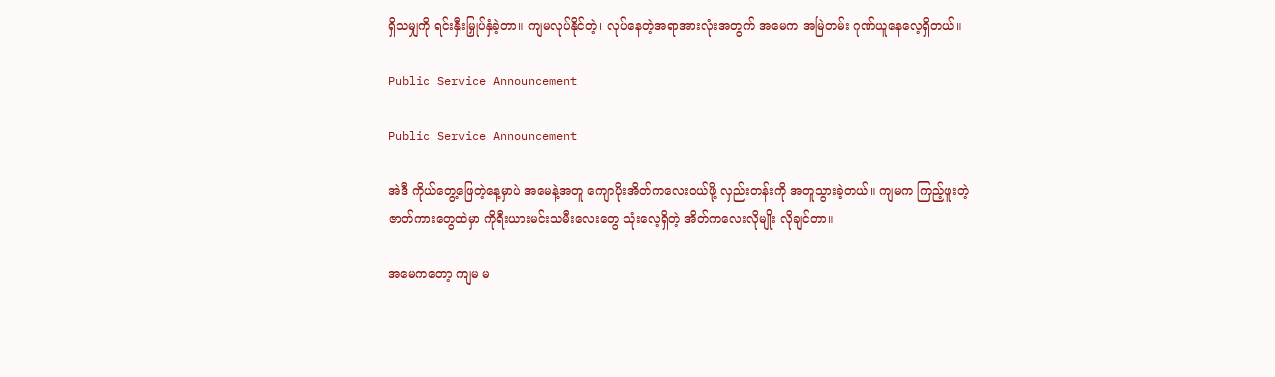ရှိသမျှကို ရင်းနှီးမြှုပ်နှံခဲ့တာ။ ကျမလုပ်နိုင်တဲ့၊ လုပ်နေတဲ့အရာအားလုံးအတွက် အမေက အမြဲတမ်း ဂုဏ်ယူနေလေ့ရှိတယ်။

Public Service Announcement

Public Service Announcement

အဲဒီ ကိုယ်တွေ့ဖြေတဲ့နေ့မှာပဲ အမေနဲ့အတူ ကျောပိုးအိတ်ကလေးဝယ်ဖို့ လှည်းတန်းကို အတူသွားခဲ့တယ်။ ကျမက ကြည့်ဖူးတဲ့ဇာတ်ကားတွေထဲမှာ ကိုရီးယားမင်းသမီးလေးတွေ သုံးလေ့ရှိတဲ့ အိတ်ကလေးလိုမျိုး လိုချင်တာ။

အမေကတော့ ကျမ မ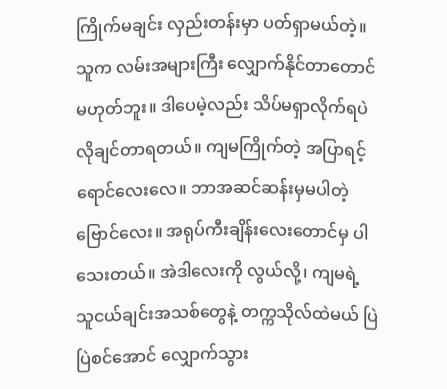ကြိုက်မချင်း လှည်းတန်းမှာ ပတ်ရှာမယ်တဲ့။ သူက လမ်းအများကြီး လျှောက်နိုင်တာတောင် မဟုတ်ဘူး။ ဒါပေမဲ့လည်း သိပ်မရှာလိုက်ရပဲ လိုချင်တာရတယ်။ ကျမကြိုက်တဲ့ အပြာရင့်ရောင်လေးလေ။ ဘာအဆင်ဆန်းမှမပါတဲ့ ဗြောင်လေး။ အရုပ်ကီးချိန်းလေးတောင်မှ ပါသေးတယ်။ အဲဒါလေးကို လွယ်လို့၊ ကျမရဲ့ သူငယ်ချင်းအသစ်တွေနဲ့ တက္ကသိုလ်ထဲမယ် ပြဲပြဲစင်အောင် လျှောက်သွား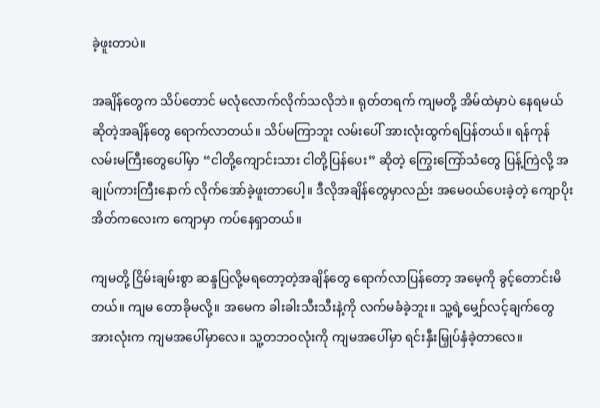ခဲ့ဖူးတာပဲ။

အချိန်တွေက သိပ်တောင် မလုံလောက်လိုက်သလိုဘဲ။ ရုတ်တရက် ကျမတို့ အိမ်ထဲမှာပဲ နေရမယ်ဆိုတဲ့အချိန်တွေ ရောက်လာတယ်။ သိပ်မကြာဘူး လမ်းပေါ် အားလုံးထွက်ရပြန်တယ်။ ရန်ကုန်လမ်းမကြီးတွေပေါ်မှာ “ငါတို့ကျောင်းသား ငါတို့ပြန်ပေး” ဆိုတဲ့ ကြွေးကြော်သံတွေ ပြန့်ကြဲလို့ အချုပ်ကားကြီးနောက် လိုက်အော်ခဲ့ဖူးတာပေါ့။ ဒီလိုအချိန်တွေမှာလည်း အမေဝယ်ပေးခဲ့တဲ့ ကျောပိုးအိတ်ကလေးက ကျောမှာ ကပ်နေရှာတယ်။

ကျမတို့ ငြိမ်းချမ်းစွာ ဆန္ဒပြလို့မရတော့တဲ့အချိန်တွေ ရောက်လာပြန်တော့ အမေ့ကို ခွင့်တောင်းမိတယ်။ ကျမ တောခိုမလို့။ အမေက ခါးခါးသီးသီးနဲ့ကို လက်မခံခဲ့ဘူး။ သူ့ရဲ့မျှော်လင့်ချက်တွေအားလုံးက ကျမအပေါ်မှာလေ။ သူ့တဘဝလုံးကို ကျမအပေါ်မှာ ရင်းနှီးမြှုပ်နှံခဲ့တာလေ။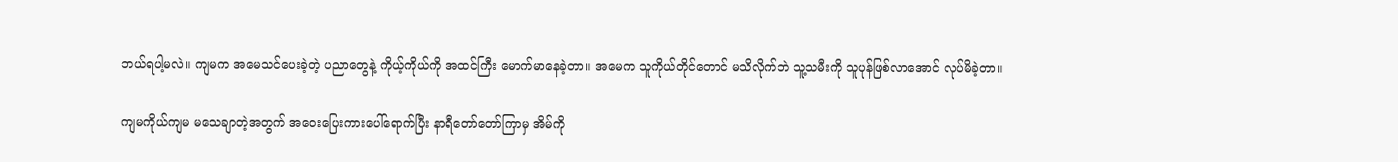ဘယ်ရပါ့မလဲ။ ကျမက အမေသင်ပေးခဲ့တဲ့ ပညာတွေနဲ့ ကိုယ့်ကိုယ်ကို အထင်ကြီး မောက်မာနေခဲ့တာ။ အမေက သူကိုယ်တိုင်တောင် မသိလိုက်ဘဲ သူ့သမီးကို သူပုန်ဖြစ်လာအောင် လုပ်မိခဲ့တာ။

ကျမကိုယ်ကျမ မသေချာတဲ့အတွက် အဝေးပြေးကားပေါ်ရောက်ပြီး နာရီတော်တော်ကြာမှ အိမ်ကို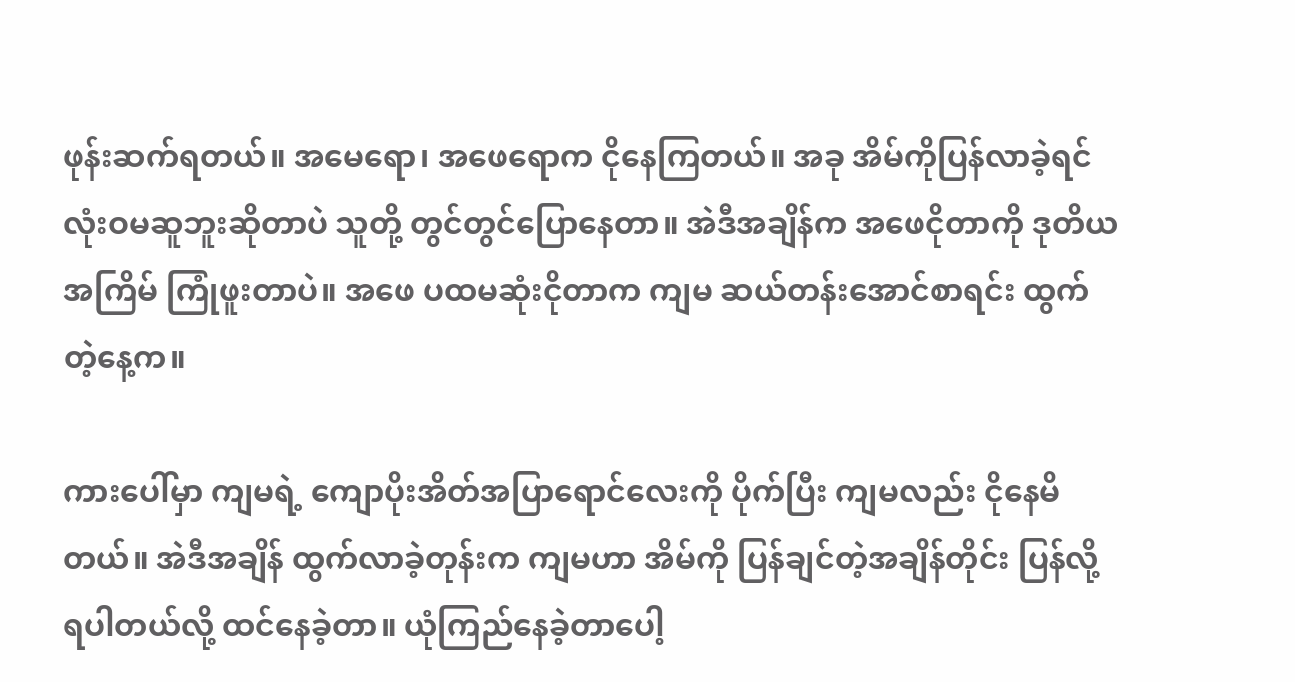ဖုန်းဆက်ရတယ်။ အမေရော၊ အဖေရောက ငိုနေကြတယ်။ အခု အိမ်ကိုပြန်လာခဲ့ရင် လုံးဝမဆူဘူးဆိုတာပဲ သူတို့ တွင်တွင်ပြောနေတာ။ အဲဒီအချိန်က အဖေငိုတာကို ဒုတိယအကြိမ် ကြုံဖူးတာပဲ။ အဖေ ပထမဆုံးငိုတာက ကျမ ဆယ်တန်းအောင်စာရင်း ထွက်တဲ့နေ့က။

ကားပေါ်မှာ ကျမရဲ့ ကျောပိုးအိတ်အပြာရောင်လေးကို ပိုက်ပြီး ကျမလည်း ငိုနေမိတယ်။ အဲဒီအချိန် ထွက်လာခဲ့တုန်းက ကျမဟာ အိမ်ကို ပြန်ချင်တဲ့အချိန်တိုင်း ပြန်လို့ရပါတယ်လို့ ထင်နေခဲ့တာ။ ယုံကြည်နေခဲ့တာပေါ့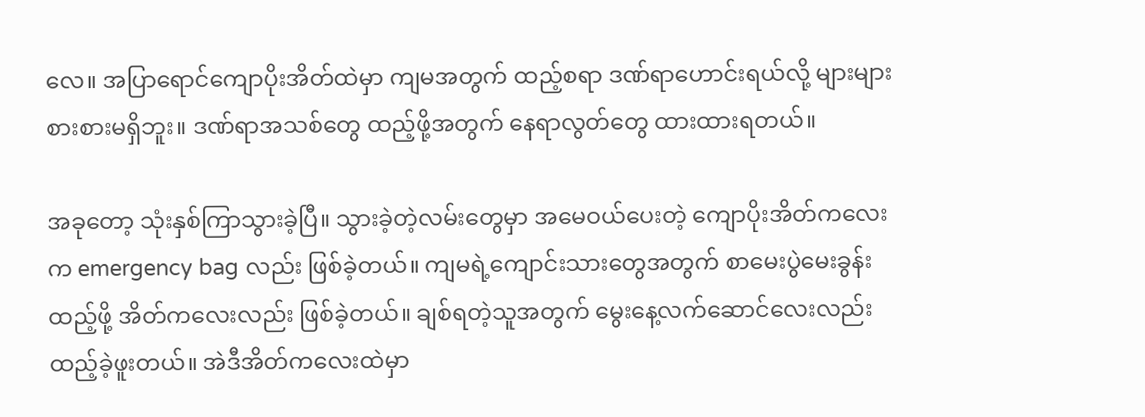လေ။ အပြာရောင်ကျောပိုးအိတ်ထဲမှာ ကျမအတွက် ထည့်စရာ ဒဏ်ရာဟောင်းရယ်လို့ များများစားစားမရှိဘူး။ ဒဏ်ရာအသစ်တွေ ထည့်ဖို့အတွက် နေရာလွတ်တွေ ထားထားရတယ်။

အခုတော့ သုံးနှစ်ကြာသွားခဲ့ပြီ။ သွားခဲ့တဲ့လမ်းတွေမှာ အမေဝယ်ပေးတဲ့ ကျောပိုးအိတ်ကလေးက emergency bag လည်း ဖြစ်ခဲ့တယ်။ ကျမရဲ့ကျောင်းသားတွေအတွက် စာမေးပွဲမေးခွန်းထည့်ဖို့ အိတ်ကလေးလည်း ဖြစ်ခဲ့တယ်။ ချစ်ရတဲ့သူအတွက် မွေးနေ့လက်ဆောင်လေးလည်း ထည့်ခဲ့ဖူးတယ်။ အဲဒီအိတ်ကလေးထဲမှာ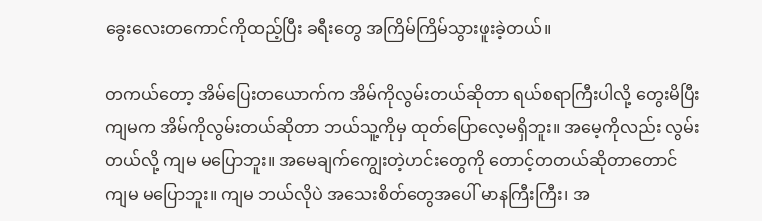ခွေးလေးတကောင်ကိုထည့်ပြီး ခရီးတွေ အကြိမ်ကြိမ်သွားဖူးခဲ့တယ်။

တကယ်တော့ အိမ်ပြေးတယောက်က အိမ်ကိုလွမ်းတယ်ဆိုတာ ရယ်စရာကြီးပါလို့ တွေးမိပြီး ကျမက အိမ်ကိုလွမ်းတယ်ဆိုတာ ဘယ်သူ့ကိုမှ ထုတ်ပြောလေ့မရှိဘူး။ အမေ့ကိုလည်း လွမ်းတယ်လို့ ကျမ မပြောဘူး။ အမေချက်ကျွေးတဲ့ဟင်းတွေကို တောင့်တတယ်ဆိုတာတောင် ကျမ မပြောဘူး။ ကျမ ဘယ်လိုပဲ အသေးစိတ်တွေအပေါ် မာနကြီးကြီး၊ အ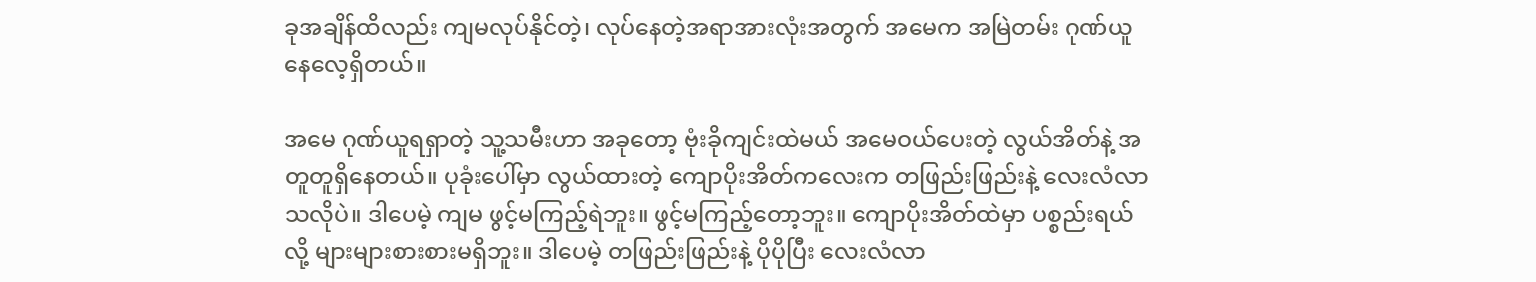ခုအချိန်ထိလည်း ကျမလုပ်နိုင်တဲ့၊ လုပ်နေတဲ့အရာအားလုံးအတွက် အမေက အမြဲတမ်း ဂုဏ်ယူနေလေ့ရှိတယ်။

အမေ ဂုဏ်ယူရရှာတဲ့ သူ့သမီးဟာ အခုတော့ ဗုံးခိုကျင်းထဲမယ် အမေဝယ်ပေးတဲ့ လွယ်အိတ်နဲ့ အတူတူရှိနေတယ်။ ပုခုံးပေါ်မှာ လွယ်ထားတဲ့ ကျောပိုးအိတ်ကလေးက တဖြည်းဖြည်းနဲ့ လေးလံလာသလိုပဲ။ ဒါပေမဲ့ ကျမ ဖွင့်မကြည့်ရဲဘူး။ ဖွင့်မကြည့်တော့ဘူး။ ကျောပိုးအိတ်ထဲမှာ ပစ္စည်းရယ်လို့ များများစားစားမရှိဘူး။ ဒါပေမဲ့ တဖြည်းဖြည်းနဲ့ ပိုပိုပြီး လေးလံလာ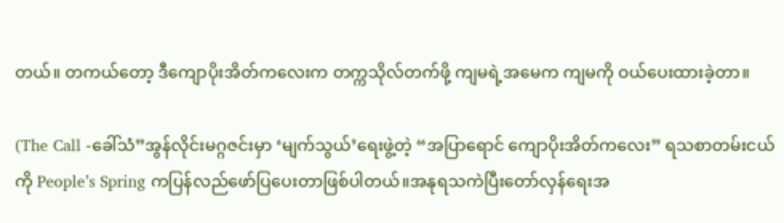တယ်။ တကယ်တော့ ဒီကျောပိုးအိတ်ကလေးက တက္ကသိုလ်တက်ဖို့ ကျမရဲ့အမေက ကျမကို ဝယ်ပေးထားခဲ့တာ။

(The Call -ခေါ်သံ”အွန်လိုင်းမဂ္ဂဇင်းမှာ ‘မျက်သွယ်’ရေးဖွဲ့တဲ့ “အပြာရောင် ကျောပိုးအိတ်ကလေး” ရသစာတမ်းငယ်ကို People’s Spring ကပြန်လည်ဖော်ပြပေးတာဖြစ်ပါတယ်။အနုရသကဲပြီးတော်လှန်ရေးအ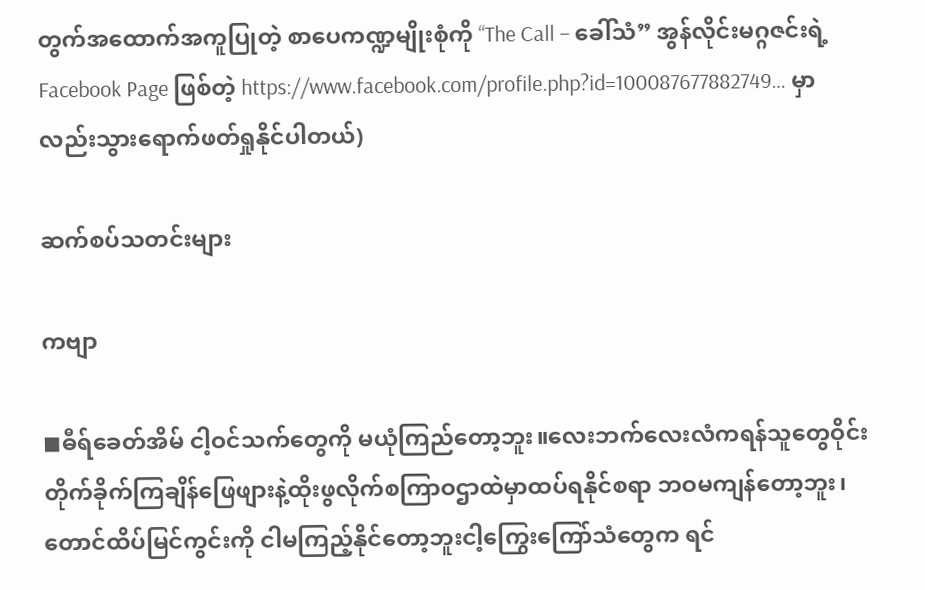တွက်အထောက်အကူပြုတဲ့ စာပေကဏ္ဍမျိုးစုံကို “The Call – ခေါ်သံ” အွန်လိုင်းမဂ္ဂဇင်းရဲ့ Facebook Page ဖြစ်တဲ့ https://www.facebook.com/profile.php?id=100087677882749… မှာလည်းသွားရောက်ဖတ်ရှုနိုင်ပါတယ်)

ဆက်စပ်သတင်းများ

ကဗျာ

◼ဓီရ်ခေတ်အိမ် ငါ့ဝင်သက်တွေကို မယုံကြည်တော့ဘူး။လေးဘက်လေးလံကရန်သူတွေဝိုင်းတိုက်ခိုက်ကြချိန်ဖြေဖျားနဲ့ထိုးဖွလိုက်စကြာဝဌာထဲမှာထပ်ရနိုင်စရာ ဘဝမကျန်တော့ဘူး၊တောင်ထိပ်မြင်ကွင်းကို ငါမကြည့်နိုင်တော့ဘူးငါ့ကြွေးကြော်သံတွေက ရင်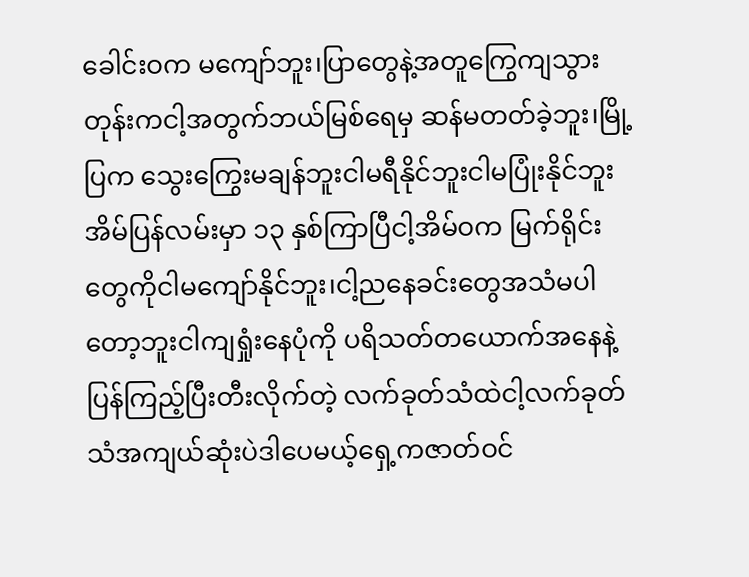ခေါင်းဝက မကျော်ဘူး၊ပြာတွေနဲ့အတူကြွေကျသွားတုန်းကငါ့အတွက်ဘယ်မြစ်ရေမှ ဆန်မတတ်ခဲ့ဘူး၊မြို့ပြက သွေးကြွေးမချန်ဘူးငါမရီနိုင်ဘူးငါမပြုံးနိုင်ဘူးအိမ်ပြန်လမ်းမှာ ၁၃ နှစ်ကြာပြီငါ့အိမ်ဝက မြက်ရိုင်းတွေကိုငါမကျော်နိုင်ဘူး၊ငါ့ညနေခင်းတွေအသံမပါတော့ဘူးငါကျရှုံးနေပုံကို ပရိသတ်တယောက်အနေနဲ့ပြန်ကြည့်ပြီးတီးလိုက်တဲ့ လက်ခုတ်သံထဲငါ့လက်ခုတ်သံအကျယ်ဆုံးပဲဒါပေမယ့်ရှေ့ကဇာတ်ဝင်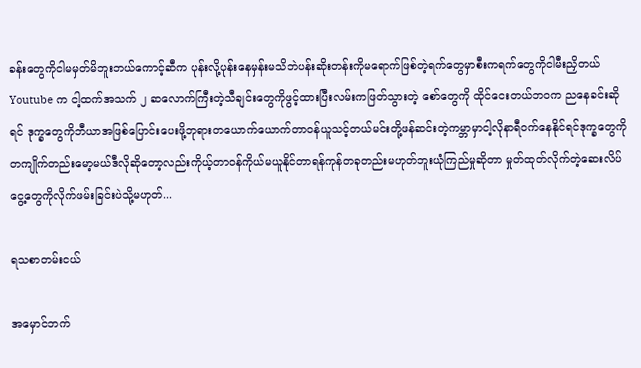ခန်းတွေကိုငါမမှတ်မိဘူးဘယ်ကောင့်ဆီက ပုန်းလို့ပုန်းနေမှန်းမသိဘဲပန်းဆိုးတန်းကိုမရောက်ဖြစ်တဲ့ရက်တွေမှာစီးကရက်တွေကိုငါမီးညှိတယ်Youtube က ငါ့ထက်အသက် ၂ ဆလောက်ကြီးတဲ့သီချင်းတွေကိုဖွင့်ထားပြီးလမ်းကဖြတ်သွားတဲ့ စော်တွေကို ထိုင်ငေးတယ်ဘဝက ညနေခင်းဆိုရင် ဒုက္ခတွေကိုဘီယာအဖြစ်ပြောင်းပေးဖို့ဘုရားတယောက်ယောက်တာဝန်ယူသင့်တယ်မင်းတို့ဖန်ဆင်းတဲ့ကမ္ဘာမှာငါ့လိုနာရီဝက်နေနိုင်ရင်ဒုက္ခတွေကိုတကျိုက်တည်းမော့မယ်ဒီလိုဆိုတော့လည်းကိုယ့်တာဝန်ကိုယ်မယူနိုင်တာရန်ကုန်တခုတည်းမဟုတ်ဘူးယုံကြည်မှုဆိုတာ မှုတ်ထုတ်လိုက်တဲ့ဆေးလိပ်ငွေ့တွေကိုလိုက်ဖမ်းခြင်းပဲသို့မဟုတ်...

ရသစာတမ်းငယ်

အမှောင်ဘက်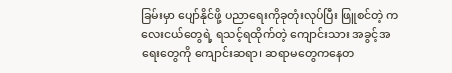ခြမ်းမှာ ပျော်နိုင်ဖို့ ပညာရေးကိုခုတုံးလုပ်ပြီး ဖြူစင်တဲ့ ကလေးငယ်တွေရဲ့ ရသင့်ရထိုက်တဲ့ ကျောင်းသား အခွင့်အရေးတွေကို ကျောင်းဆရာ၊ ဆရာမတွေကနေတ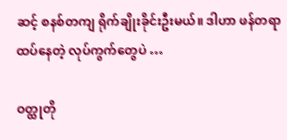ဆင့် စနစ်တကျ ရိုက်ချိုးခိုင်းဦးမယ်။ ဒါဟာ ဖန်တရာထပ်နေတဲ့ လုပ်ကွက်တွေပဲ …

ဝတ္ထုတို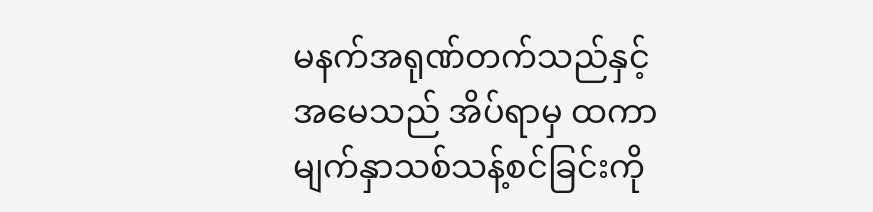မနက်အရုဏ်တက်သည်နှင့် အမေသည် အိပ်ရာမှ ထကာ မျက်နှာသစ်သန့်စင်ခြင်းကို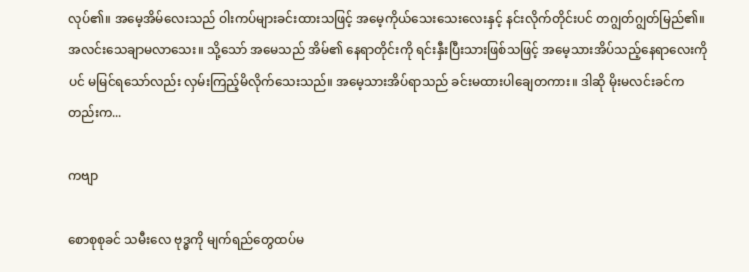လုပ်၏။ အမေ့အိမ်လေးသည် ဝါးကပ်များခင်းထားသဖြင့် အမေ့ကိုယ်သေးသေးလေးနှင့် နင်းလိုက်တိုင်းပင် တဂျွတ်ဂျွတ်မြည်၏။ အလင်းသေချာမလာသေး။ သို့သော် အမေသည် အိမ်၏ နေရာတိုင်းကို ရင်းနှီးပြီးသားဖြစ်သဖြင့် အမေ့သားအိပ်သည့်နေရာလေးကိုပင် မမြင်ရသော်လည်း လှမ်းကြည့်မိလိုက်သေးသည်။ အမေ့သားအိပ်ရာသည် ခင်းမထားပါချေတကား။ ဒါဆို မိုးမလင်းခင်ကတည်းက...

ကဗျာ

စောစုစုခင် သမီးလေ ဗုဒ္ဓကို မျက်ရည်တွေထပ်မ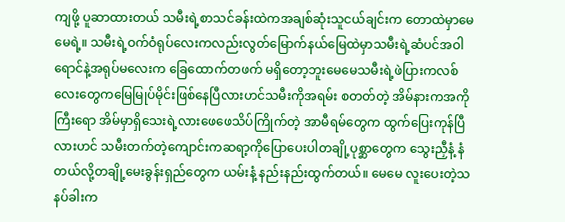ကျဖို့ ပူဆာထားတယ် သမီးရဲ့စာသင်ခန်းထဲကအချစ်ဆုံးသူငယ်ချင်းက တောထဲမှာမေမေရဲ့။ သမီးရဲ့ဝက်ဝံရုပ်လေးကလည်းလွတ်မြောက်နယ်မြေထဲမှာသမီးရဲ့ဆံပင်အဝါရောင်နဲ့အရုပ်မလေးက ခြေထောက်တဖက် မရှိတော့ဘူးမေမေသမီးရဲ့ဖဲပြားကလစ်လေးတွေကမြေမြုပ်မိုင်းဖြစ်နေပြီလားဟင်သမီးကိုအရမ်း စတတ်တဲ့ အိမ်နားကအကိုကြီးရော အိမ်မှာရှိသေးရဲ့လားဖေဖေသိပ်ကြိုက်တဲ့ အာမီရမ်တွေက ထွက်ပြေးကုန်ပြီလားဟင် သမီးတက်တဲ့ကျောင်းကဆရာ့ကိုပြောပေးပါတချို့ပုစ္ဆာတွေက သွေးညှီနံ့ နံတယ်လို့တချို့မေးခွန်းရှည်တွေက ယမ်းနံ့ နည်းနည်းထွက်တယ်။ မေမေ လူးပေးတဲ့သနပ်ခါးက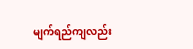မျက်ရည်ကျလည်း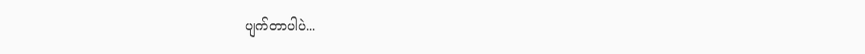ပျက်တာပါပဲ...